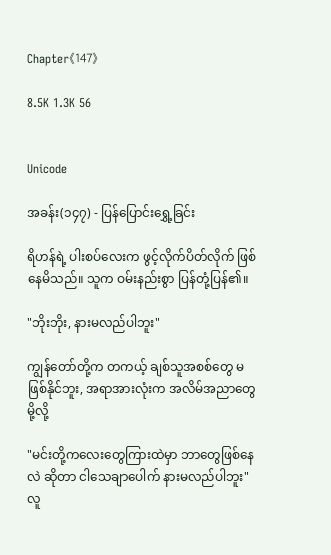Chapter《147》

8.5K 1.3K 56


Unicode

အခန်း(၁၄၇) - ပြန်ပြောင်းရွှေ့ခြင်း

ရိဟန်ရဲ့ ပါးစပ်လေးက ဖွင့်လိုက်ပိတ်လိုက် ဖြစ်နေမိသည်။ သူက ဝမ်းနည်းစွာ ပြန်တုံ့ပြန်၏။

"ဘိုးဘိုး, နားမလည်ပါဘူး"

ကျွန်တော်တို့က တကယ့် ချစ်သူအစစ်တွေ မဖြစ်နိုင်ဘူး, အရာအားလုံးက အလိမ်အညာတွေမို့လို့

"မင်းတို့ကလေးတွေကြားထဲမှာ ဘာတွေဖြစ်နေလဲ ဆိုတာ ငါသေချာပေါက် နားမလည်ပါဘူး" လူ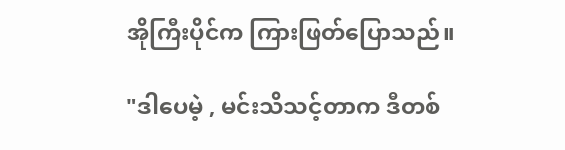အိုကြီးပိုင်က ကြားဖြတ်ပြောသည်။

"ဒါပေမဲ့ , မင်းသိသင့်တာက ဒီတစ်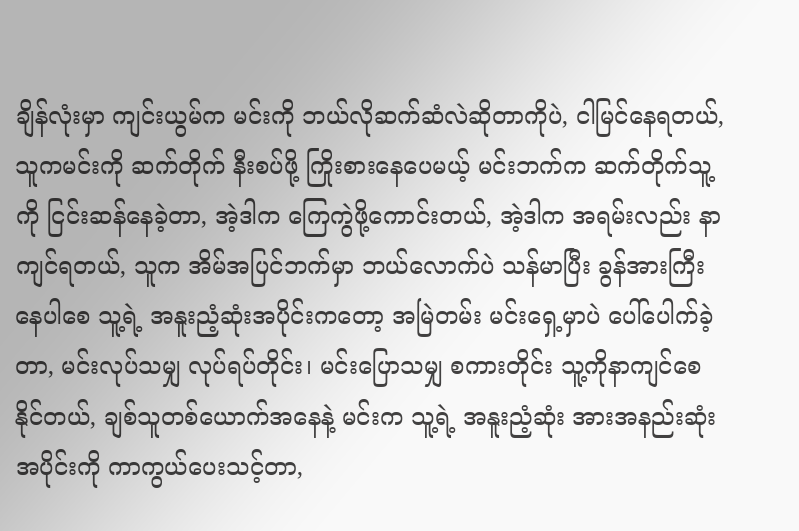ချိန်လုံးမှာ ကျင်းယွမ်က မင်းကို ဘယ်လိုဆက်ဆံလဲဆိုတာကိုပဲ, ငါမြင်နေရတယ်, သူကမင်းကို ဆက်တိုက် နီးစပ်ဖို့ ကြိုးစားနေပေမယ့် မင်းဘက်က ဆက်တိုက်သူ့ကို ငြင်းဆန်နေခဲ့တာ, အဲ့ဒါက ကြေကွဲဖို့ကောင်းတယ်, အဲ့ဒါက အရမ်းလည်း နာကျင်ရတယ်, သူက အိမ်အပြင်ဘက်မှာ ဘယ်လောက်ပဲ သန်မာပြီး ခွန်အားကြီးနေပါစေ သူ့ရဲ့ အနူးညံ့ဆုံးအပိုင်းကတော့ အမြဲတမ်း မင်းရှေ့မှာပဲ ပေါ်ပေါက်ခဲ့တာ, မင်းလုပ်သမျှ လုပ်ရပ်တိုင်း၊ မင်းပြောသမျှ စကားတိုင်း သူ့ကိုနာကျင်စေနိုင်တယ်, ချစ်သူတစ်ယောက်အနေနဲ့ မင်းက သူ့ရဲ့ အနူးညံ့ဆုံး အားအနည်းဆုံး အပိုင်းကို ကာကွယ်ပေးသင့်တာ,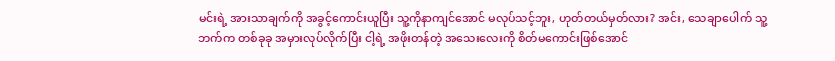မင်းရဲ့ အားသာချက်ကို အခွင့်ကောင်းယူပြီး သူ့ကိုနာကျင်အောင် မလုပ်သင့်ဘူး, ဟုတ်တယ်မှတ်လား? အင်း, သေချာပေါက် သူ့ဘက်က တစ်ခုခု အမှားလုပ်လိုက်ပြီး ငါ့ရဲ့ အဖိုးတန်တဲ့ အသေးလေးကို စိတ်မကောင်းဖြစ်အောင်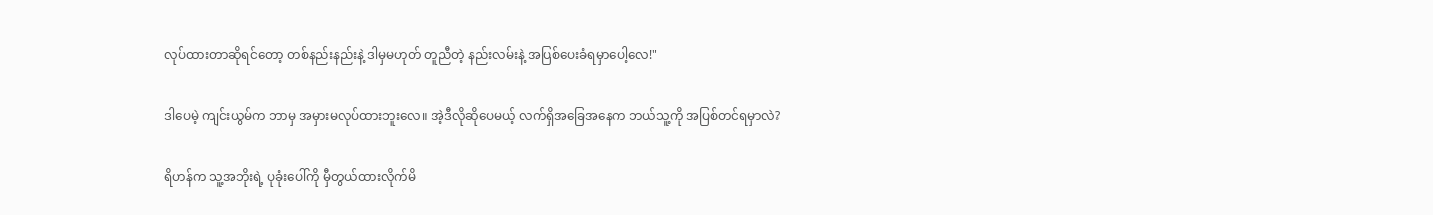လုပ်ထားတာဆိုရင်တော့ တစ်နည်းနည်းနဲ့ ဒါမှမဟုတ် တူညီတဲ့ နည်းလမ်းနဲ့ အပြစ်ပေးခံရမှာပေါ့လေ!"

ဒါပေမဲ့ ကျင်းယွမ်က ဘာမှ အမှားမလုပ်ထားဘူးလေ။ အဲ့ဒီလိုဆိုပေမယ့် လက်ရှိအခြေအနေက ဘယ်သူ့ကို အပြစ်တင်ရမှာလဲ?

ရိဟန်က သူ့အဘိုးရဲ့ ပုခုံးပေါ်ကို မှီတွယ်ထားလိုက်မိ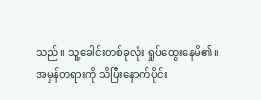သည်။ သူ့ခေါင်းတစ်ခုလုံး ရှုပ်ထွေးနေမိ၏။ အမှန်တရားကို သိပြီးနောက်ပိုင်း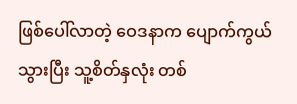ဖြစ်ပေါ်လာတဲ့ ဝေဒနာက ပျောက်ကွယ်သွားပြီး သူ့စိတ်နှလုံး တစ်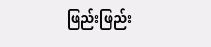ဖြည်းဖြည်း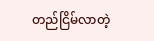တည်ငြိမ်လာတဲ့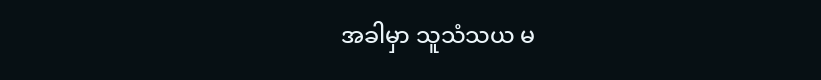အခါမှာ သူသံသယ မ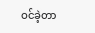ဝင်ခဲ့တာ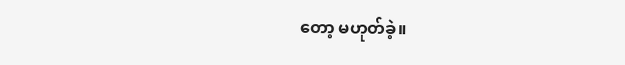တော့ မဟုတ်ခဲ့။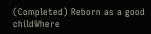(Completed) Reborn as a good childWhere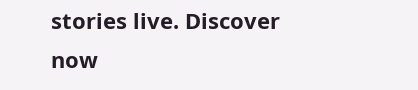stories live. Discover now